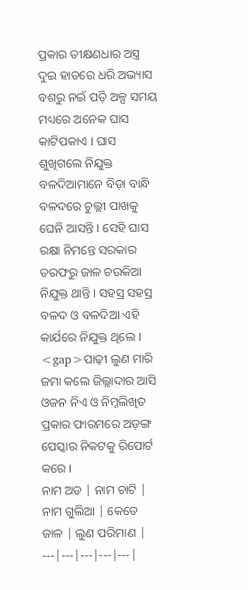ପ୍ରକାର ତୀକ୍ଷଣଧାର ଅସ୍ତ୍ର ଦୁଇ ହାତରେ ଧରି ଅଭ୍ୟାସ ବଶରୁ ନଇଁ ପଡ଼ି ଅଳ୍ପ ସମୟ ମଧ୍ୟରେ ଅନେକ ଘାସ କାଟିପକାଏ । ଘାସ ଶୁଖିଗଲେ ନିଯୁକ୍ତ ବଳଦିଆମାନେ ବିଡ଼ା ବାନ୍ଧି ବଳଦରେ ଚୁଲ୍ଲୀ ପାଖକୁ ଘେନି ଆସନ୍ତି । ସେହି ଘାସ ରକ୍ଷା ନିମନ୍ତେ ସରକାର ତରଫରୁ ଜାଳ ଚଉକିଆ ନିଯୁକ୍ତ ଥାନ୍ତି । ସହସ୍ର ସହସ୍ର ବଳଦ ଓ ବଳଦିଆ ଏହି କାର୍ଯରେ ନିଯୁକ୍ତ ଥିଲେ ।
<gap>ପାଢ଼ୀ ଲୁଣ ମାରି ଜମା କଲେ ଜିଲ୍ଲାଦାର ଆସି ଓଜନ ନିଏ ଓ ନିମ୍ନଲିଖିତ ପ୍ରକାର ଫାରମରେ ଅଡ଼ଙ୍ଗ ପେସ୍କାର ନିକଟକୁ ରିପୋର୍ଟ କରେ ।
ନାମ ଅଡ | ନାମ ଚାଟି | ନାମ ଗୁଲିଆ | କେତେ ଜାଳ | ଲୁଣ ପରିମାଣ |
---|---|---|---|---|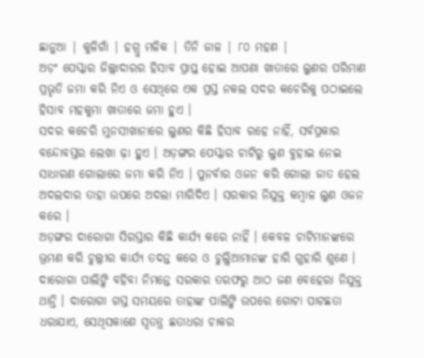ଛାନୁଆ | କୁଳିଗାଁ | ହଗ୍ରୁ ମଳିକ | ତିନି ଜାଳ | ୮୦ ମହଣ |
ଅଡ଼ଂ ପେସ୍କାର ଜିଲ୍ଲାଦାରର ହିସାବ ପ୍ରାପ୍ତ ହୋଇ ଆପଣା ଖାତାରେ ଲୁଣର ପରିମାଣ ପ୍ରଭୃତି ଜମା କରି ନିଏ ଓ ସେଥିରେ ଏକ ପ୍ରସ୍ତ ନକଲ ସଦର କଚେରିକୁ ପଠାଇଲେ ହିସାବ ମହକୁମା ଖାତାରେ ଜମା ହୁଏ ।
ସଦର କଚେରି ମୁନସୀଖାନାରେ ଲୁଣର କିଛି ହିସାବ ରହେ ନାହିଁ, ସର୍ବପ୍ରକାର ବନ୍ଦୋବସ୍ତର ଲେଖା ଢ଼ା ହୁଏ । ଅଡ଼ଙ୍ଗର ପେସ୍କାର ଚାଟିରୁ ଲୁଣ ବୁହାଇ ନେଇ ସାଧାରଣ ଗୋଲାରେ ଜମା କରି ନିଏ । ପୁନର୍ବାର ଓଜନ କରି ଗୋଲା ଜାତ ହେଲ ଅଦଲଦାର ତାହା ଉପରେ ଅଦଲା ମାରିଦିଏ । ସରକାର ନିଯୁକ୍ତ କମ୍ବାଳ ଲୁଣ ଓଜନ କରେ ।
ଅଡ଼ଙ୍ଗର ଦାରୋଗା ସିରସ୍ତାର କିଛି କାର୍ଯ୍ୟ କରେ ନାହିଁ । କେବଳ ଚାଟିମାନଙ୍କରେ ଭ୍ରମଣ କରି ଚୁଲ୍ଲୀର କାର୍ଯ୍ୟ ତଦନ୍ତ କରେ ଓ ଚୁଲ୍ଲିଆମାନଙ୍କ ହାରି ଗୁହାରି ଶୁଣେ । ଦାରୋଗା ପାଲିଙ୍କି ବହିବା ନିମନ୍ତେ ସରକାର ତରଫରୁ ଆଠ ଜଣ ବେହେରା ନିଯୁକ୍ତ ଥାନ୍ତି । ଦାରୋଗା ଗସ୍ତ ସମୟରେ ତାହାଙ୍କ ପାଲିଙ୍କି ଉପରେ ଗୋଟା ପାଟଛତା ଧରାଯାଏ, ସେଥିସକାଶେ ସ୍ୱତନ୍ତ୍ର ଛତାଧରା ଚାକର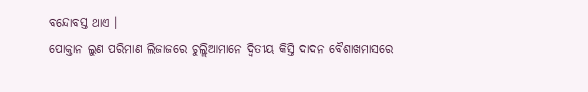ବନ୍ଦୋବସ୍ତ ଥାଏ ।
ପୋକ୍ତାନ ଲୁଣ ପରିମାଣ ଲିଜାଜରେ ଚୁଲ୍ଲିଆମାନେ ଦ୍ୱିତୀୟ କିସ୍ତି ଦାଦନ ବୈଶାଖମାସରେ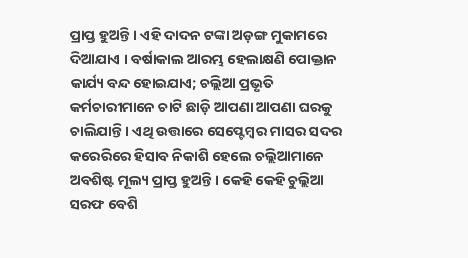ପ୍ରାପ୍ତ ହୁଅନ୍ତି । ଏହି ଦାଦନ ଟଙ୍କା ଅଡ଼ଙ୍ଗ ମୁକାମରେ ଦିଆଯାଏ । ବର୍ଷାକାଲ ଆରମ୍ଭ ହେଲାକ୍ଷଣି ପୋକ୍ତାନ କାର୍ଯ୍ୟ ବନ୍ଦ ହୋଇଯାଏ; ଚଲ୍ଲିଆ ପ୍ରଭୃତି କର୍ମଚାରୀମାନେ ଚାଟି ଛାଡ଼ି ଆପଣା ଆପଣା ଘରକୁ ଚାଲିଯାନ୍ତି । ଏଥି ଉତ୍ତାରେ ସେପ୍ଟେମ୍ବର ମାସର ସଦର କରେରିରେ ହିସାବ ନିକାଶି ହେଲେ ଚଲ୍ଲିଆମାନେ ଅବଶିଷ୍ଟ ମୂଲ୍ୟ ପ୍ରାପ୍ତ ହୁଅନ୍ତି । କେହି କେହି ଚୁଲ୍ଲିଆ ସରଫ ବେଶି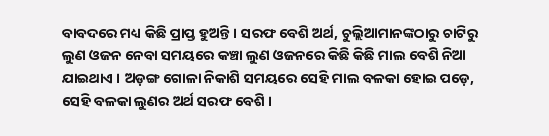ବାବଦରେ ମଧ୍ୟ କିଛି ପ୍ରାପ୍ତ ହୁଅନ୍ତି । ସରଫ ବେଶି ଅର୍ଥ, ଚୁଲ୍ଲିଆମାନଙ୍କଠାରୁ ଚାଟିରୁ ଲୁଣ ଓଜନ ନେବା ସମୟରେ କଞ୍ଚା ଲୁଣ ଓଜନରେ କିଛି କିଛି ମାଲ ବେଶି ନିଆ ଯାଇଥାଏ । ଅଡ଼ଙ୍ଗ ଗୋଳା ନିକାଶି ସମୟରେ ସେହି ମାଲ ବଳକା ହୋଇ ପଡ଼େ, ସେହି ବଳକା ଲୁଣର ଅର୍ଥ ସରଫ ବେଶି ।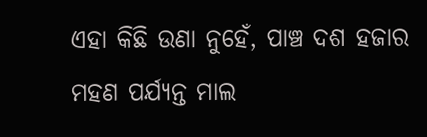ଏହା କିଛି ଉଣା ନୁହେଁ, ପାଞ୍ଚ ଦଶ ହଜାର ମହଣ ପର୍ଯ୍ୟନ୍ତ ମାଲ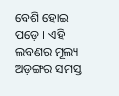ବେଶି ହୋଇ ପଡ଼େ । ଏହି ଲବଣର ମୂଲ୍ୟ ଅଡ଼ଙ୍ଗର ସମସ୍ତ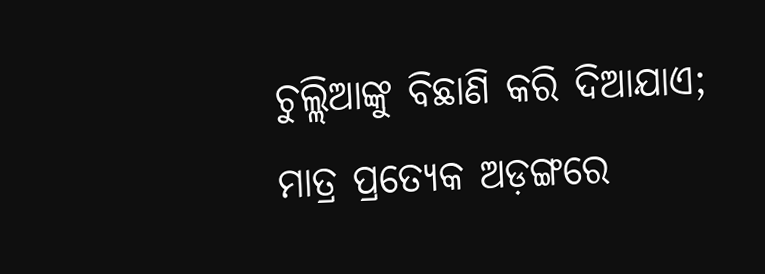ଚୁଲ୍ଲିଆଙ୍କୁ ବିଛାଣି କରି ଦିଆଯାଏ; ମାତ୍ର ପ୍ରତ୍ୟେକ ଅଡ଼ଙ୍ଗରେ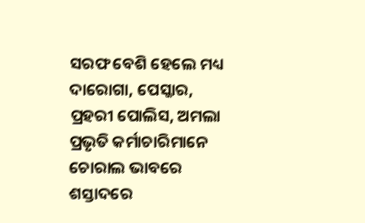ସରଫ ବେଶି ହେଲେ ମଧ୍ୟ ଦାରୋଗା, ପେସ୍କାର, ପ୍ରହରୀ ପୋଲିସ, ଅମଲା ପ୍ରଭୃତି କର୍ମାଚାରିମାନେ ଚୋରାଲ ଭାବରେ ଶସ୍ତାଦରେ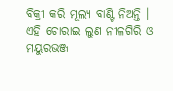ବିକ୍ରୀ କରି ମୂଲ୍ୟ ବାଣ୍ଟି ନିଅନ୍ତି । ଏହି ଚୋରାଇ ଲୁଣ ନୀଳଗିରି ଓ ମୟୁରଭଞ୍ଜ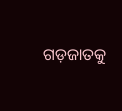ଗଡ଼ଜାତକୁ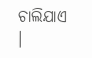ଚାଲିଯାଏ ।